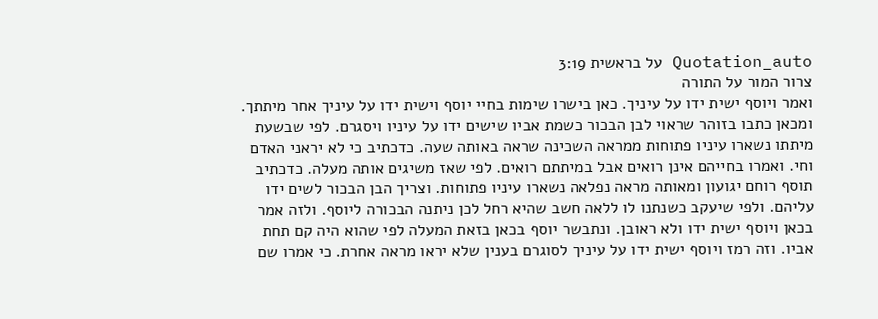Quotation_auto על בראשית 3:19
צרור המור על התורה
ואמר ויוסף ישית ידו על עיניך. כאן בישרו שימות בחיי יוסף וישית ידו על עיניך אחר מיתתך. ומכאן כתבו בזוהר שראוי לבן הבכור כשמת אביו שישים ידו על עיניו ויסגרם. לפי שבשעת מיתתו נשארו עיניו פתוחות ממראה השכינה שראה באותה שעה. כדכתיב כי לא יראני האדם וחי. ואמרו בחייהם אינן רואים אבל במיתתם רואים. לפי שאז משיגים אותה מעלה. כדכתיב תוסף רוחם יגועון ומאותה מראה נפלאה נשארו עיניו פתוחות. וצריך הבן הבכור לשים ידו עליהם. ולפי שיעקב כשנתנו לו ללאה חשב שהיא רחל לכן ניתנה הבכורה ליוסף. ולזה אמר בכאן ויוסף ישית ידו ולא ראובן. ונתבשר יוסף בכאן בזאת המעלה לפי שהוא היה קם תחת אביו. וזה רמז ויוסף ישית ידו על עיניך לסוגרם בענין שלא יראו מראה אחרת. כי אמרו שם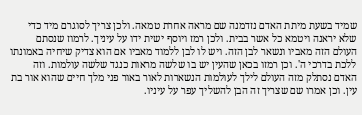שמיד בשעת מיתת האדם נזדמנה שם מראה אחרת טמאה. ולכן צריך לסוגרם מיד כדי שלא יראנה ויטמא כל אשר בבית. ולכן רמז ויוסף ישית ידו על עיניך. לרמוז שנסתם העולם הזה מאביו ונשאר לבן הזה. ויש לו לבן ללמוד מאביו אם הוא צדיק שיחיה באמונתו ללכת בדרכי ה'. וכן רמזו בכאן שהעין יש בו שלשה מראות כנגד שלשה עולמות. וזה האדם נסתלק מזה העולם לילך לעולמות הנשארות לאור באור פני מלך חיים שהוא אור בת עין. וכן אמרו שם שצריך זה הבן להשליך עפר על עיניו.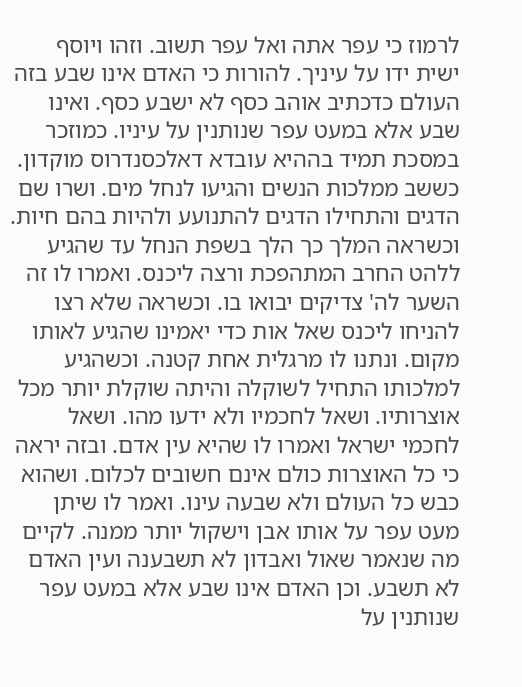לרמוז כי עפר אתה ואל עפר תשוב. וזהו ויוסף ישית ידו על עיניך. להורות כי האדם אינו שבע בזה העולם כדכתיב אוהב כסף לא ישבע כסף. ואינו שבע אלא במעט עפר שנותנין על עיניו. כמוזכר במסכת תמיד בההיא עובדא דאלכסנדרוס מוקדון. כששב ממלכות הנשים והגיעו לנחל מים. ושרו שם הדגים והתחילו הדגים להתנועע ולהיות בהם חיות. וכשראה המלך כך הלך בשפת הנחל עד שהגיע ללהט החרב המתהפכת ורצה ליכנס. ואמרו לו זה השער לה' צדיקים יבואו בו. וכשראה שלא רצו להניחו ליכנס שאל אות כדי יאמינו שהגיע לאותו מקום. ונתנו לו מרגלית אחת קטנה. וכשהגיע למלכותו התחיל לשוקלה והיתה שוקלת יותר מכל אוצרותיו. ושאל לחכמיו ולא ידעו מהו. ושאל לחכמי ישראל ואמרו לו שהיא עין אדם. ובזה יראה כי כל האוצרות כולם אינם חשובים לכלום. ושהוא כבש כל העולם ולא שבעה עינו. ואמר לו שיתן מעט עפר על אותו אבן וישקול יותר ממנה. לקיים מה שנאמר שאול ואבדון לא תשבענה ועין האדם לא תשבע. וכן האדם אינו שבע אלא במעט עפר שנותנין על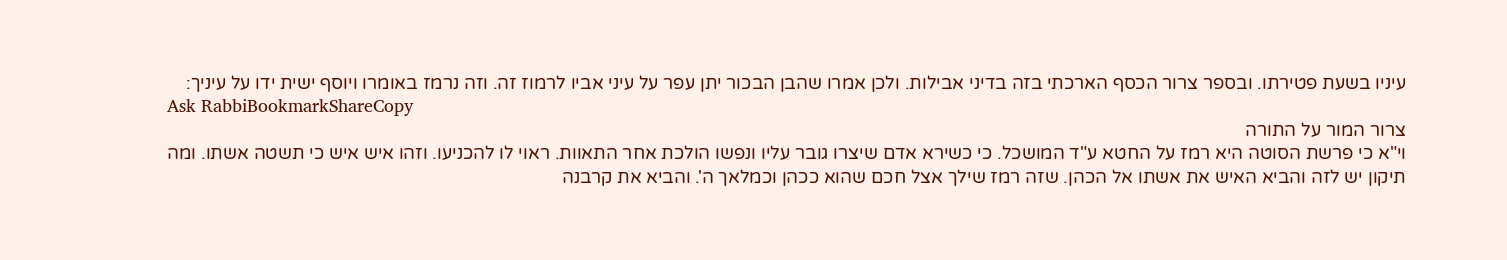עיניו בשעת פטירתו. ובספר צרור הכסף הארכתי בזה בדיני אבילות. ולכן אמרו שהבן הבכור יתן עפר על עיני אביו לרמוז זה. וזה נרמז באומרו ויוסף ישית ידו על עיניך:
Ask RabbiBookmarkShareCopy
צרור המור על התורה
וי"א כי פרשת הסוטה היא רמז על החטא ע"ד המושכל. כי כשירא אדם שיצרו גובר עליו ונפשו הולכת אחר התאוות. ראוי לו להכניעו. וזהו איש איש כי תשטה אשתו. ומה תיקון יש לזה והביא האיש את אשתו אל הכהן. שזה רמז שילך אצל חכם שהוא ככהן וכמלאך ה'. והביא את קרבנה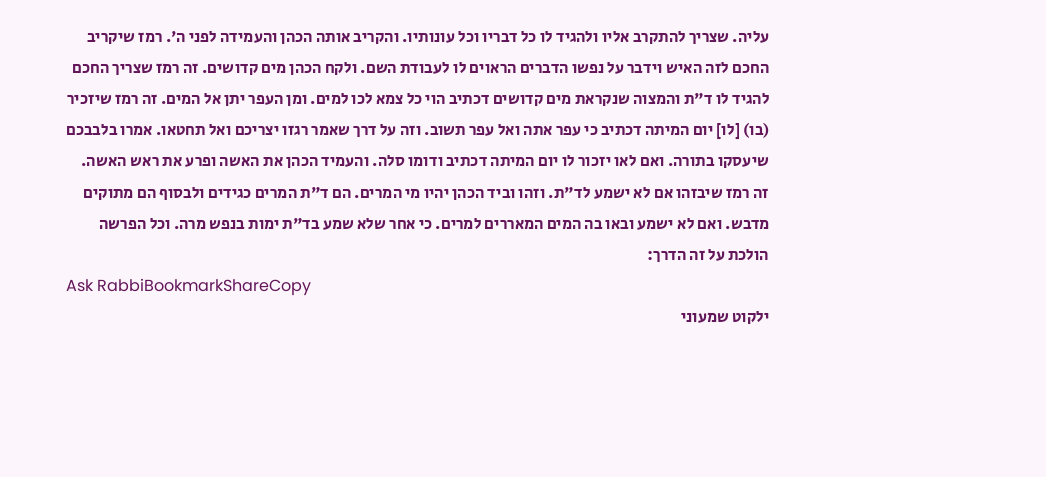עליה. שצריך להתקרב אליו ולהגיד לו כל דבריו וכל עונותיו. והקריב אותה הכהן והעמידה לפני ה'. רמז שיקריב החכם לזה האיש וידבר על נפשו הדברים הראוים לו לעבודת השם. ולקח הכהן מים קדושים. זה רמז שצריך החכם להגיד לו ד"ת והמצוה שנקראת מים קדושים דכתיב הוי כל צמא לכו למים. ומן העפר יתן אל המים. זה רמז שיזכיר (בו) [לו] יום המיתה דכתיב כי עפר אתה ואל עפר תשוב. וזה על דרך שאמר רגזו יצריכם ואל תחטאו. אמרו בלבבכם שיעסקו בתורה. ואם לאו יזכור לו יום המיתה דכתיב ודומו סלה. והעמיד הכהן את האשה ופרע את ראש האשה. זה רמז שיבזהו אם לא ישמע לד"ת. וזהו וביד הכהן יהיו מי המרים. הם ד"ת המרים כגידים ולבסוף הם מתוקים מדבש. ואם לא ישמע ובאו בה המים המאררים למרים. כי אחר שלא שמע בד"ת ימות בנפש מרה. וכל הפרשה הולכת על זה הדרך:
Ask RabbiBookmarkShareCopy
ילקוט שמעוני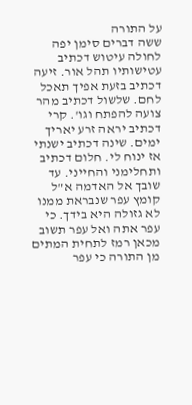על התורה
ששה דברים סימן יפה לחולה עיטוש דכתיב עטישותיו תהל אור. זיעה דכתיב בזעת אפיך תאכל לחם. שלשול דכתיב מהר צועה להפתח וגו'. קרי דכתיב יראה זרע יאריך ימים. שינה דכתיב ישנתי אז ינוח לי. חלום דכתיב ותחלימני והחייני. עד שובך אל האדמה א"ל קומץ עפר שנבראת ממנו לא גזולה היא בידך. כי עפר אתה ואל עפר תשוב מכאן רמז לתחית המתים מן התורה כי עפר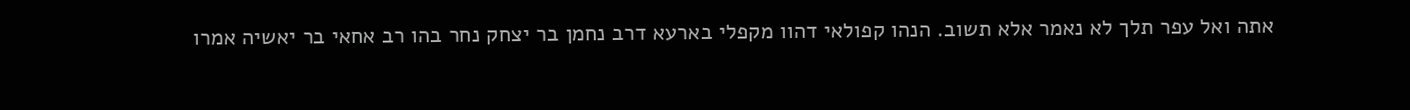אתה ואל עפר תלך לא נאמר אלא תשוב. הנהו קפולאי דהוו מקפלי בארעא דרב נחמן בר יצחק נחר בהו רב אחאי בר יאשיה אמרו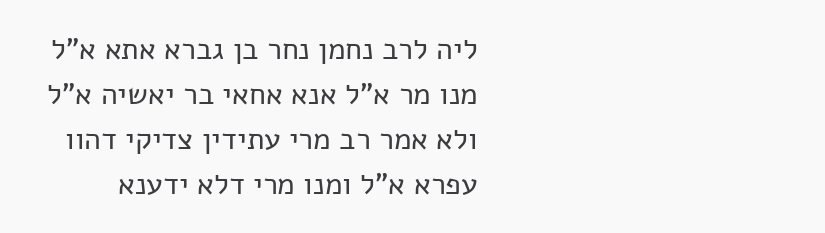ליה לרב נחמן נחר בן גברא אתא א"ל מנו מר א"ל אנא אחאי בר יאשיה א"ל ולא אמר רב מרי עתידין צדיקי דהוו עפרא א"ל ומנו מרי דלא ידענא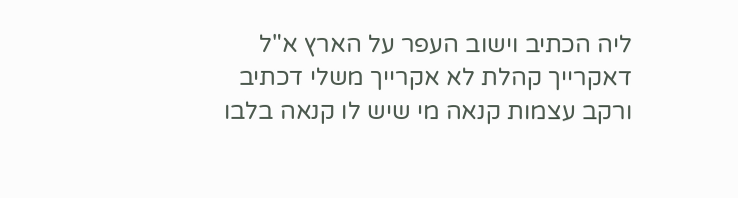ליה הכתיב וישוב העפר על הארץ א"ל דאקרייך קהלת לא אקרייך משלי דכתיב ורקב עצמות קנאה מי שיש לו קנאה בלבו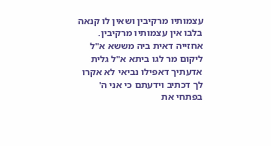עצמותיו מרקיבין ושאין לו קנאה בלבו אין עצמותיו מרקיבין. אחזייה דאית ביה מששא א"ל ליקום מר לגו ביתא א"ל גלית אדעתיך דאפילו נביאי לא אקרו לך דכתיב וידעתם כי אני ה' בפתחי את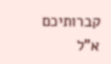קברותיכם א"ל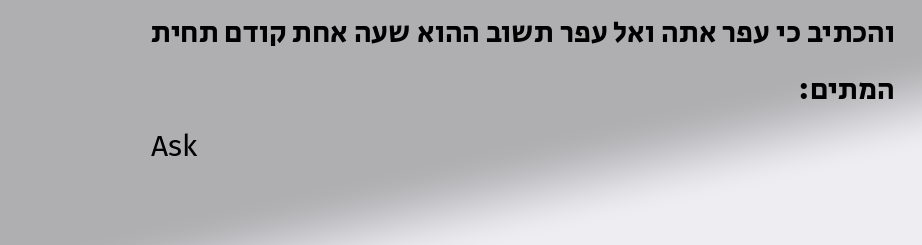והכתיב כי עפר אתה ואל עפר תשוב ההוא שעה אחת קודם תחית המתים:
Ask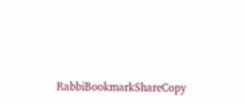RabbiBookmarkShareCopy